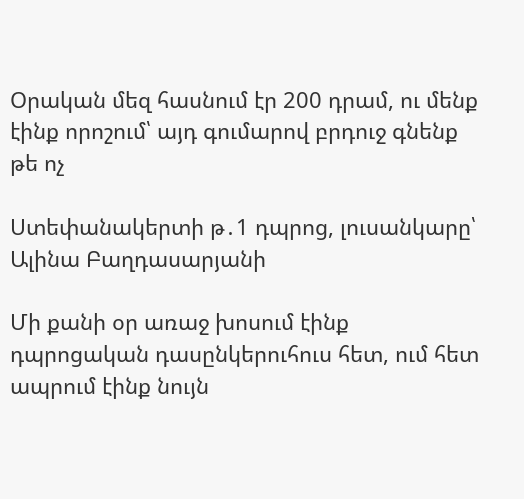Օրական մեզ հասնում էր 200 դրամ, ու մենք էինք որոշում՝ այդ գումարով բրդուջ գնենք թե ոչ

Ստեփանակերտի թ․1 դպրոց, լուսանկարը՝ Ալինա Բաղդասարյանի

Մի քանի օր առաջ խոսում էինք դպրոցական դասընկերուհուս հետ, ում հետ ապրում էինք նույն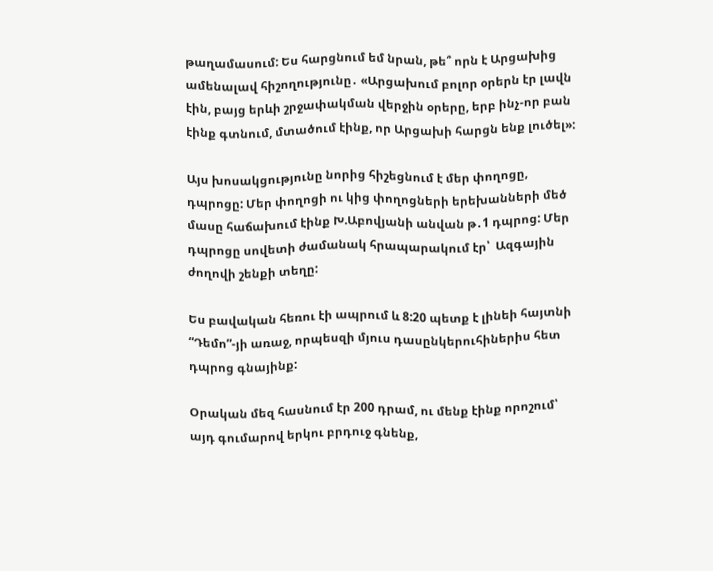թաղամասում: Ես հարցնում եմ նրան, թե՞ որն է Արցախից ամենալավ հիշողությունը․ «Արցախում բոլոր օրերն էր լավն էին, բայց երևի շրջափակման վերջին օրերը, երբ ինչ-որ բան էինք գտնում, մտածում էինք, որ Արցախի հարցն ենք լուծել»:

Այս խոսակցությունը նորից հիշեցնում է մեր փողոցը, դպրոցը: Մեր փողոցի ու կից փողոցների երեխանների մեծ մասը հաճախում էինք Խ.Աբովյանի անվան թ․1 դպրոց: Մեր դպրոցը սովետի ժամանակ հրապարակում էր՝  Ազգային ժողովի շենքի տեղը:

Ես բավական հեռու էի ապրում և 8:20 պետք է լինեի հայտնի “Դեմո”-յի առաջ, որպեսզի մյուս դասընկերուհիներիս հետ դպրոց գնայինք:

Օրական մեզ հասնում էր 200 դրամ, ու մենք էինք որոշում՝ այդ գումարով երկու բրդուջ գնենք,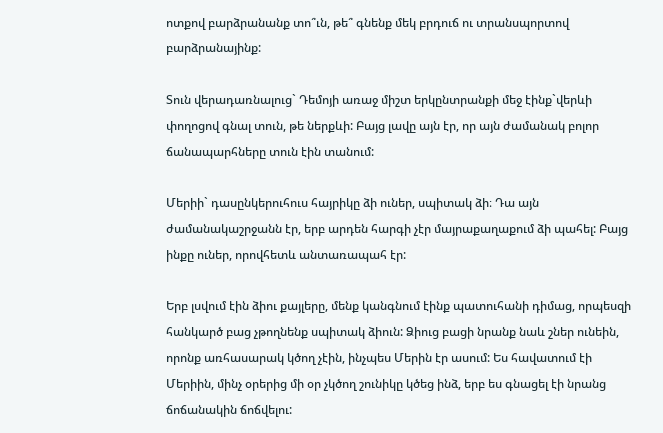ոտքով բարձրանանք տո՞ւն, թե՞ գնենք մեկ բրդուճ ու տրանսպորտով բարձրանայինք:

Տուն վերադառնալուց` Դեմոյի առաջ միշտ երկընտրանքի մեջ էինք`վերևի փողոցով գնալ տուն, թե ներքևի: Բայց լավը այն էր, որ այն ժամանակ բոլոր ճանապարհները տուն էին տանում:

Մերիի` դասընկերուհուս հայրիկը ձի ուներ, սպիտակ ձի։ Դա այն ժամանակաշրջանն էր, երբ արդեն հարգի չէր մայրաքաղաքում ձի պահել: Բայց ինքը ուներ, որովհետև անտառապահ էր:

Երբ լսվում էին ձիու քայլերը, մենք կանգնում էինք պատուհանի դիմաց, որպեսզի հանկարծ բաց չթողնենք սպիտակ ձիուն: Ձիուց բացի նրանք նաև շներ ունեին, որոնք առհասարակ կծող չէին, ինչպես Մերին էր ասում: Ես հավատում էի Մերիին, մինչ օրերից մի օր չկծող շունիկը կծեց ինձ, երբ ես գնացել էի նրանց ճոճանակին ճոճվելու: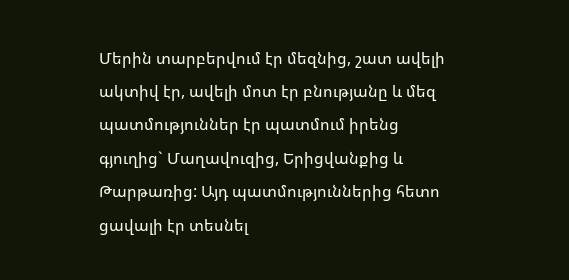Մերին տարբերվում էր մեզնից, շատ ավելի ակտիվ էր, ավելի մոտ էր բնությանը և մեզ պատմություններ էր պատմում իրենց գյուղից` Մաղավուզից, Երիցվանքից և Թարթառից: Այդ պատմություններից հետո ցավալի էր տեսնել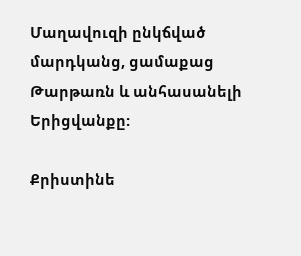Մաղավուզի ընկճված մարդկանց, ցամաքաց Թարթառն և անհասանելի Երիցվանքը:

Քրիստինե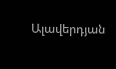Ալավերդյան